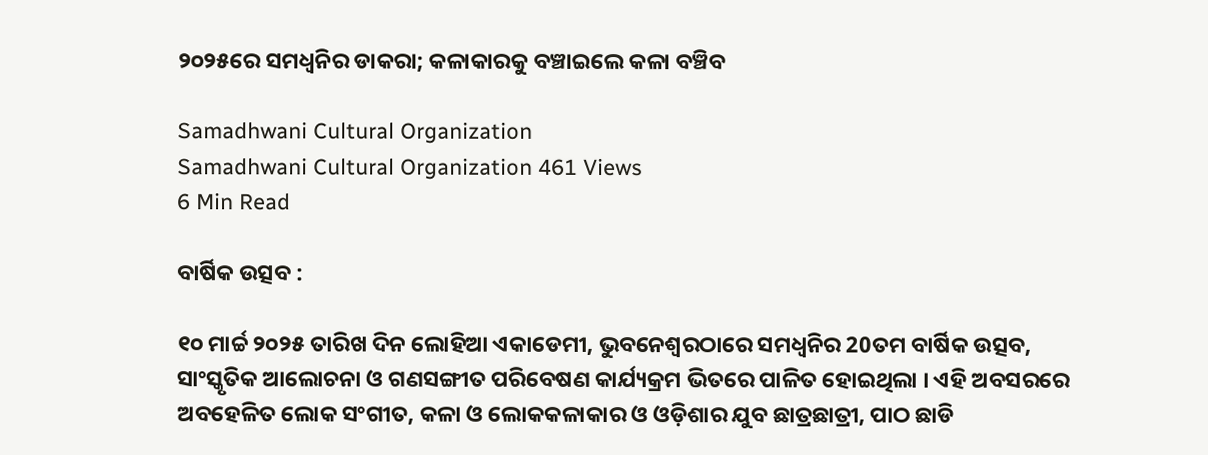୨୦୨୫ରେ ସମଧ୍ଵନିର ଡାକରା; କଳାକାରକୁ ବଞ୍ଚାଇଲେ କଳା ବଞ୍ଚିବ

Samadhwani Cultural Organization
Samadhwani Cultural Organization 461 Views
6 Min Read

ବାର୍ଷିକ ଉତ୍ସବ :

୧୦ ମାର୍ଚ୍ଚ ୨୦୨୫ ତାରିଖ ଦିନ ଲୋହିଆ ଏକାଡେମୀ, ଭୁବନେଶ୍ଵରଠାରେ ସମଧ୍ଵନିର 20ତମ ବାର୍ଷିକ ଉତ୍ସବ, ସାଂସ୍କୃତିକ ଆଲୋଚନା ଓ ଗଣସଙ୍ଗୀତ ପରିବେଷଣ କାର୍ଯ୍ୟକ୍ରମ ଭିତରେ ପାଳିତ ହୋଇଥିଲା । ଏହି ଅବସରରେ ଅବହେଳିତ ଲୋକ ସଂଗୀତ, କଳା ଓ ଲୋକକଳାକାର ଓ ଓଡ଼ିଶାର ଯୁବ ଛାତ୍ରଛାତ୍ରୀ, ପାଠ ଛାଡି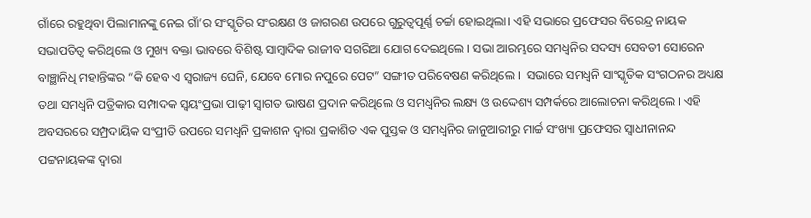ଗାଁରେ ରହୁଥିବା ପିଲାମାନଙ୍କୁ ନେଇ ଗାଁ’ର ସଂସ୍କୃତିର ସଂରକ୍ଷଣ ଓ ଜାଗରଣ ଉପରେ ଗୁରୁତ୍ୱପୂର୍ଣ୍ଣ ଚର୍ଚ୍ଚା ହୋଇଥିଲା। ଏହି ସଭାରେ ପ୍ରଫେସର ବିରେନ୍ଦ୍ର ନାୟକ ସଭାପତିତ୍ଵ କରିଥିଲେ ଓ ମୁଖ୍ୟ ବକ୍ତା ଭାବରେ ବିଶିଷ୍ଟ ସାମ୍ବାଦିକ ରାଜୀବ ସଗରିଆ ଯୋଗ ଦେଇଥିଲେ । ସଭା ଆରମ୍ଭରେ ସମଧ୍ଵନିର ସଦସ୍ୟ ସେବତୀ ସୋରେନ ବାଞ୍ଛାନିଧି ମହାନ୍ତିଙ୍କର “କି ହେବ ଏ ସ୍ଵରାଜ୍ୟ ଘେନି, ଯେବେ ମୋର ନପୁରେ ପେଟ” ସଙ୍ଗୀତ ପରିବେଷଣ କରିଥିଲେ ।  ସଭାରେ ସମଧ୍ଵନି ସାଂସ୍କୃତିକ ସଂଗଠନର ଅଧ୍ୟକ୍ଷ ତଥା ସମଧ୍ଵନି ପତ୍ରିକାର ସମ୍ପାଦକ ସ୍ଵୟଂପ୍ରଭା ପାଢ଼ୀ ସ୍ଵାଗତ ଭାଷଣ ପ୍ରଦାନ କରିଥିଲେ ଓ ସମଧ୍ବନିର ଲକ୍ଷ୍ୟ ଓ ଉଦ୍ଦେଶ୍ୟ ସମ୍ପର୍କରେ ଆଲୋଚନା କରିଥିଲେ । ଏହି ଅବସରରେ ସମ୍ପ୍ରଦାୟିକ ସଂପ୍ରୀତି ଉପରେ ସମଧ୍ଵନି ପ୍ରକାଶନ ଦ୍ଵାରା ପ୍ରକାଶିତ ଏକ ପୁସ୍ତକ ଓ ସମଧ୍ଵନିର ଜାନୁଆରୀରୁ ମାର୍ଚ୍ଚ ସଂଖ୍ୟା ପ୍ରଫେସର ସ୍ଵାଧୀନାନନ୍ଦ ପଟ୍ଟନାୟକଙ୍କ ଦ୍ଵାରା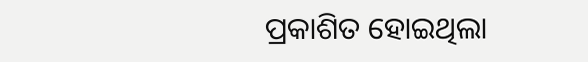ପ୍ରକାଶିତ ହୋଇଥିଲା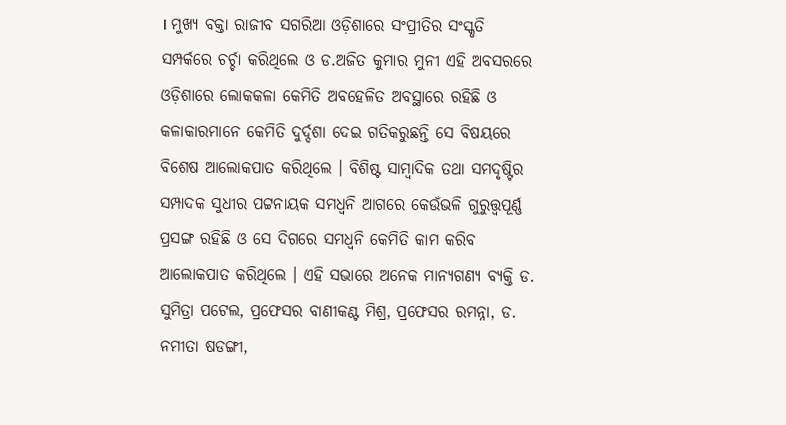। ମୁଖ୍ୟ ବକ୍ତା ରାଜୀବ ସଗରିଆ ଓଡ଼ିଶାରେ ସଂପ୍ରୀତିର ସଂସ୍କୃତି ସମ୍ପର୍କରେ ଚର୍ଚ୍ଚା କରିଥିଲେ ଓ ଡ.ଅଜିତ କୁମାର ମୁନୀ ଏହି ଅବସରରେ ଓଡ଼ିଶାରେ ଲୋକକଳା କେମିତି ଅବହେଳିତ ଅବସ୍ଥାରେ ରହିଛି ଓ କଳାକାରମାନେ କେମିତି ଦୁର୍ଦ୍ଦଶା ଦେଇ ଗତିକରୁଛନ୍ତି ସେ ବିଷୟରେ ବିଶେଷ ଆଲୋକପାତ କରିଥିଲେ । ବିଶିଷ୍ଟ ସାମ୍ବାଦିକ ତଥା ସମଦୃଷ୍ଟିର ସମ୍ପାଦକ ସୁଧୀର ପଟ୍ଟନାୟକ ସମଧ୍ଵନି ଆଗରେ କେଉଁଭଳି ଗୁରୁତ୍ତ୍ୱପୂର୍ଣ୍ଣ ପ୍ରସଙ୍ଗ ରହିଛି ଓ ସେ ଦିଗରେ ସମଧ୍ଵନି କେମିତି କାମ କରିବ ଆଲୋକପାତ କରିଥିଲେ । ଏହି ସଭାରେ ଅନେକ ମାନ୍ୟଗଣ୍ୟ ବ୍ୟକ୍ତି ଡ. ସୁମିତ୍ରା ପଟେଲ, ପ୍ରଫେସର ବାଣୀକଣ୍ଟ ମିଶ୍ର, ପ୍ରଫେସର ରମନ୍ନା, ଡ. ନମୀତା ଷଡଙ୍ଗୀ,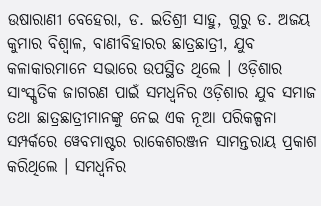ଉଷାରାଣୀ ବେହେରା, ଡ. ଇତିଶ୍ରୀ ସାହୁ, ଗୁରୁ ଡ. ଅଜୟ କୁମାର ବିଶ୍ଵାଳ, ବାଣୀବିହାରର ଛାତ୍ରଛାତ୍ରୀ, ଯୁବ କଳାକାରମାନେ ସଭାରେ ଉପସ୍ଥିତ ଥିଲେ । ଓଡ଼ିଶାର ସାଂସ୍କୃତିକ ଜାଗରଣ ପାଇଁ ସମଧ୍ୱନିର ଓଡ଼ିଶାର ଯୁବ ସମାଜ ତଥା ଛାତ୍ରଛାତ୍ରୀମାନଙ୍କୁ ନେଇ ଏକ ନୂଆ ପରିକଳ୍ପନା ସମ୍ପର୍କରେ ୱେବମାଷ୍ଟର ରାକେଶରଞ୍ଜନ ସାମନ୍ତରାୟ ପ୍ରକାଶ କରିଥିଲେ । ସମଧ୍ଵନିର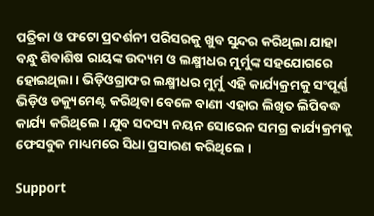ପତ୍ରିକା ଓ ଫଟୋ ପ୍ରଦର୍ଶନୀ ପରିସରକୁ ଖୁବ ସୁନ୍ଦର କରିଥିଲା ଯାହା ବନ୍ଧୁ ଶିବାଶିଷ ରାୟଙ୍କ ଉଦ୍ୟମ ଓ ଲକ୍ଷ୍ମୀଧର ମୁର୍ମୁଙ୍କ ସହଯୋଗରେ ହୋଇଥିଲା । ଭିଡ଼ିଓଗ୍ରାଫର ଲକ୍ଷ୍ମୀଧର ମୁର୍ମୁ ଏହି କାର୍ଯ୍ୟକ୍ରମକୁ ସଂପୂର୍ଣ୍ଣ ଭିଡ଼ିଓ ଡକ୍ୟୁମେଣ୍ଟ କରିଥିବା ବେଳେ ବାଣୀ ଏହାର ଲିଖିତ ଲିପିବଦ୍ଧ କାର୍ଯ୍ୟ କରିଥିଲେ । ଯୁବ ସଦସ୍ୟ ନୟନ ସୋରେନ ସମଗ୍ର କାର୍ଯ୍ୟକ୍ରମକୁ ଫେସବୁକ ମାଧ୍ୟମରେ ସିଧା ପ୍ରସାରଣ କରିଥିଲେ ।

Support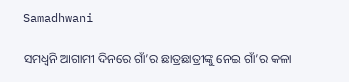Samadhwani

ସମଧ୍ଵନି ଆଗାମୀ ଦିନରେ ଗାଁ’ର ଛାତ୍ରଛାତ୍ରୀଙ୍କୁ ନେଇ ଗାଁ’ର କଳା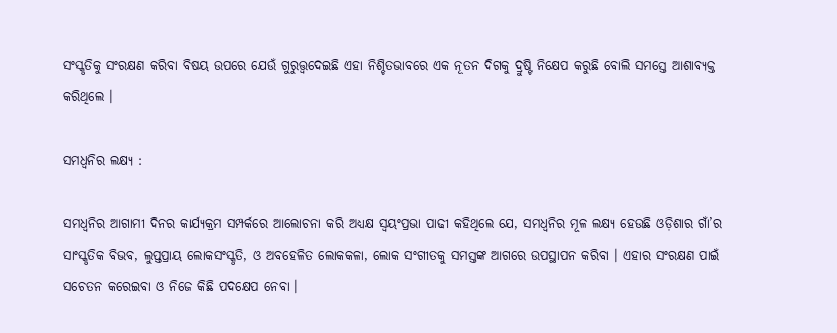ସଂସ୍କୃତିକୁ ସଂରକ୍ଷଣ କରିବା ବିଷୟ ଉପରେ ଯେଉଁ ଗୁରୁତ୍ତ୍ଵଦେଇଛି ଏହା ନିଶ୍ଚିତଭାବରେ ଏକ ନୂତନ ଦିଗକୁ ଦ୍ରୁଷ୍ଟି ନିକ୍ଷେପ କରୁଛି ବୋଲି ସମସ୍ତେ ଆଶାବ୍ୟକ୍ତ କରିଥିଲେ ।

ସମଧ୍ଵନିର ଲକ୍ଷ୍ୟ :

ସମଧ୍ଵନିର ଆଗାମୀ ଦିନର କାର୍ଯ୍ୟକ୍ରମ ସମ୍ପର୍କରେ ଆଲୋଚନା କରି ଅଧ୍ୟକ୍ଷ ସ୍ଵୟଂପ୍ରଭା ପାଢୀ କହିଥିଲେ ଯେ, ସମଧ୍ୱନିର ମୂଳ ଲକ୍ଷ୍ୟ ହେଉଛି ଓଡ଼ିଶାର ଗାଁ’ର ସାଂସ୍କୃତିକ ବିଭବ, ଲୁପ୍ତପ୍ରାୟ ଲୋକସଂସ୍କୃତି, ଓ ଅବହେଳିତ ଲୋକକଳା, ଲୋକ ସଂଗୀତକୁ ସମସ୍ତଙ୍କ ଆଗରେ ଉପସ୍ଥାପନ କରିବା । ଏହାର ସଂରକ୍ଷଣ ପାଇଁ ସଚେତନ କରେଇବା ଓ ନିଜେ କିଛି ପଦକ୍ଷେପ ନେବା ।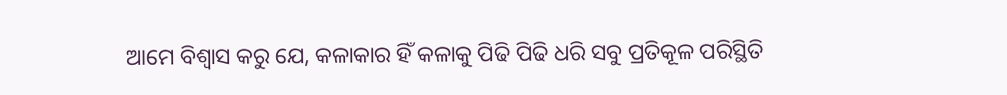ଆମେ ବିଶ୍ଵାସ କରୁ ଯେ, କଳାକାର ହିଁ କଳାକୁ ପିଢି ପିଢି ଧରି ସବୁ ପ୍ରତିକୂଳ ପରିସ୍ଥିତି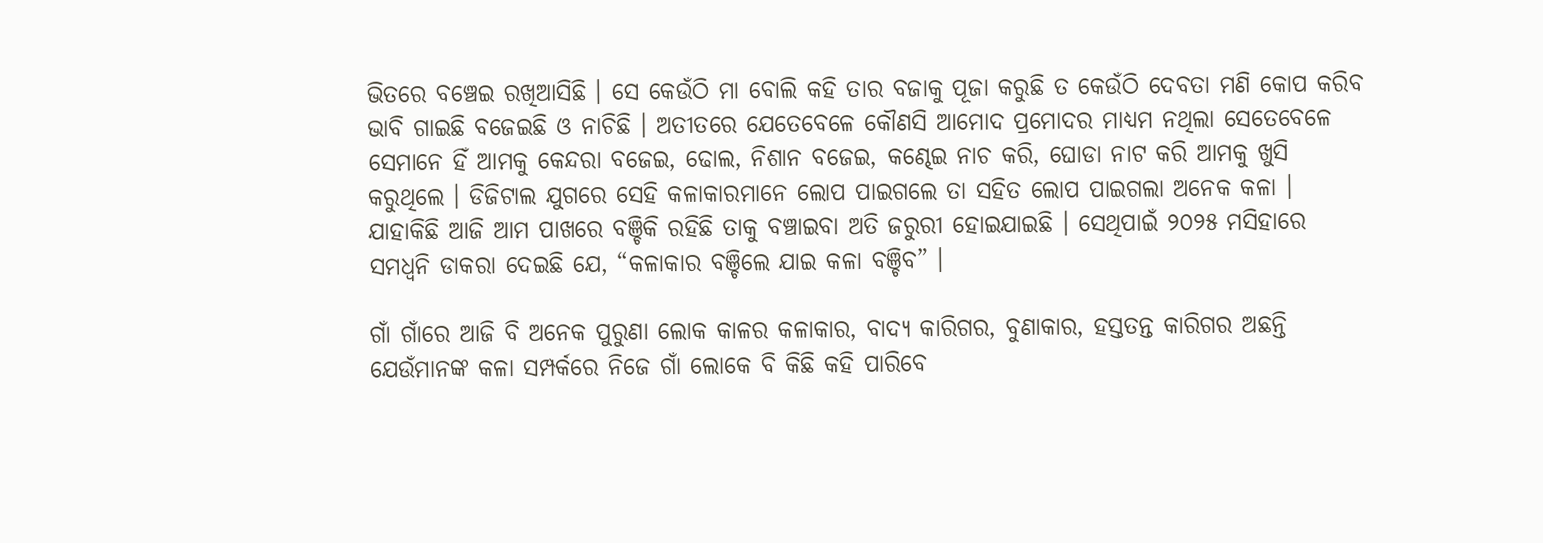ଭିତରେ ବଞ୍ଚେଇ ରଖିଆସିଛି । ସେ କେଉଁଠି ମା ବୋଲି କହି ତାର ବଜାକୁ ପୂଜା କରୁଛି ତ କେଉଁଠି ଦେବତା ମଣି କୋପ କରିବ ଭାବି ଗାଇଛି ବଜେଇଛି ଓ ନାଚିଛି । ଅତୀତରେ ଯେତେବେଳେ କୌଣସି ଆମୋଦ ପ୍ରମୋଦର ମାଧ୍ୟମ ନଥିଲା ସେତେବେଳେ ସେମାନେ ହିଁ ଆମକୁ କେନ୍ଦରା ବଜେଇ, ଢୋଲ, ନିଶାନ ବଜେଇ, କଣ୍ଢେଇ ନାଚ କରି, ଘୋଡା ନାଟ କରି ଆମକୁ ଖୁସି କରୁଥିଲେ । ଡିଜିଟାଲ ଯୁଗରେ ସେହି କଳାକାରମାନେ ଲୋପ ପାଇଗଲେ ତା ସହିତ ଲୋପ ପାଇଗଲା ଅନେକ କଳା । ଯାହାକିଛି ଆଜି ଆମ ପାଖରେ ବଞ୍ଚିକି ରହିଛି ତାକୁ ବଞ୍ଚାଇବା ଅତି ଜରୁରୀ ହୋଇଯାଇଛି । ସେଥିପାଇଁ ୨୦୨୫ ମସିହାରେ ସମଧ୍ଵନି ଡାକରା ଦେଇଛି ଯେ, “କଳାକାର ବଞ୍ଚିଲେ ଯାଇ କଳା ବଞ୍ଚିବ” ।

ଗାଁ ଗାଁରେ ଆଜି ବି ଅନେକ ପୁରୁଣା ଲୋକ କାଳର କଳାକାର, ବାଦ୍ୟ କାରିଗର, ବୁଣାକାର, ହସ୍ତତନ୍ତ କାରିଗର ଅଛନ୍ତି ଯେଉଁମାନଙ୍କ କଳା ସମ୍ପର୍କରେ ନିଜେ ଗାଁ ଲୋକେ ବି କିଛି କହି ପାରିବେ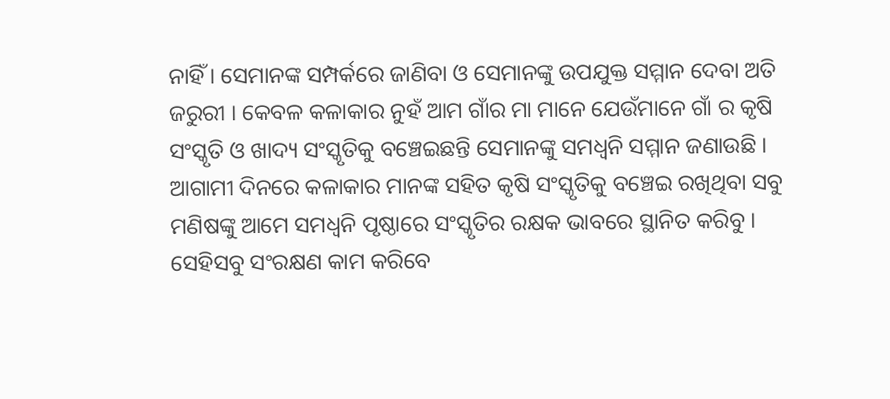ନାହିଁ । ସେମାନଙ୍କ ସମ୍ପର୍କରେ ଜାଣିବା ଓ ସେମାନଙ୍କୁ ଉପଯୁକ୍ତ ସମ୍ମାନ ଦେବା ଅତି ଜରୁରୀ । କେବଳ କଳାକାର ନୁହଁ ଆମ ଗାଁର ମା ମାନେ ଯେଉଁମାନେ ଗାଁ ର କୃଷି ସଂସ୍କୃତି ଓ ଖାଦ୍ୟ ସଂସ୍କୃତିକୁ ବଞ୍ଚେଇଛନ୍ତି ସେମାନଙ୍କୁ ସମଧ୍ବନି ସମ୍ମାନ ଜଣାଉଛି । ଆଗାମୀ ଦିନରେ କଳାକାର ମାନଙ୍କ ସହିତ କୃଷି ସଂସ୍କୃତିକୁ ବଞ୍ଚେଇ ରଖିଥିବା ସବୁ ମଣିଷଙ୍କୁ ଆମେ ସମଧ୍ବନି ପୃଷ୍ଠାରେ ସଂସ୍କୃତିର ରକ୍ଷକ ଭାବରେ ସ୍ଥାନିତ କରିବୁ । ସେହିସବୁ ସଂରକ୍ଷଣ କାମ କରିବେ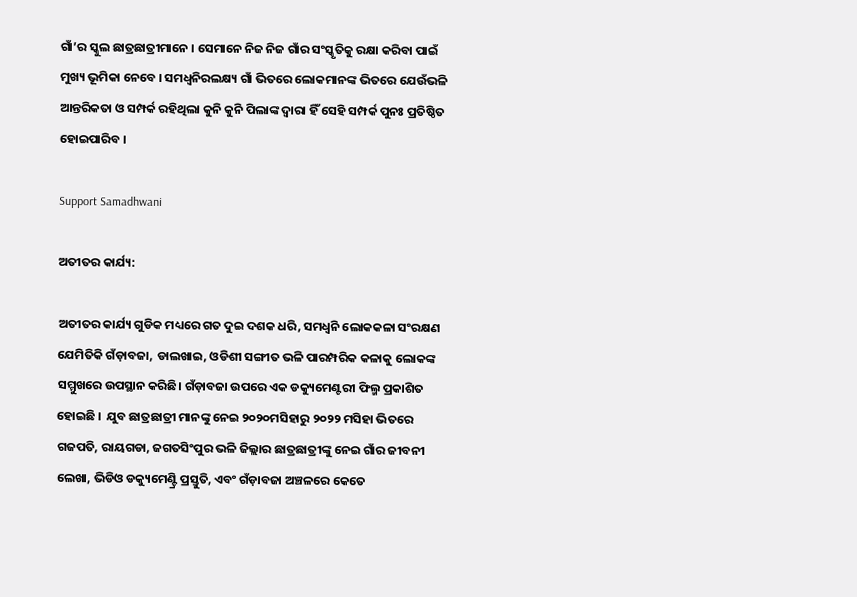ଗାଁ’ର ସ୍କୁଲ ଛାତ୍ରଛାତ୍ରୀମାନେ । ସେମାନେ ନିଜ ନିଜ ଗାଁର ସଂସ୍କୃତିକୁ ରକ୍ଷା କରିବା ପାଇଁ ମୁଖ୍ୟ ଭୂମିକା ନେବେ । ସମଧ୍ଵନିରଲକ୍ଷ୍ୟ ଗାଁ ଭିତରେ ଲୋକମାନଙ୍କ ଭିତରେ ଯେଉଁଭଳି ଆନ୍ତରିକତା ଓ ସମ୍ପର୍କ ରହିଥିଲା କୁନି କୁନି ପିଲାଙ୍କ ଦ୍ଵାରା ହିଁ ସେହି ସମ୍ପର୍କ ପୁନଃ ପ୍ରତିଷ୍ଠିତ ହୋଇପାରିବ ।

Support Samadhwani

ଅତୀତର କାର୍ଯ୍ୟ:

ଅତୀତର କାର୍ଯ୍ୟ ଗୁଡିକ ମଧ୍ୟରେ ଗତ ଦୁଇ ଦଶକ ଧରି, ସମଧ୍ୱନି ଲୋକକଳା ସଂରକ୍ଷଣ ଯେମିତିକି ଗଁଡ଼ାବଜା, ଡାଲଖାଇ, ଓଡିଶୀ ସଙ୍ଗୀତ ଭଳି ପାରମ୍ପରିକ କଳାକୁ ଲୋକଙ୍କ ସମ୍ମୁଖରେ ଉପସ୍ଥାନ କରିଛି। ଗଁଡ଼ାବଜା ଉପରେ ଏକ ଡକ୍ୟୁମେଣ୍ଟରୀ ଫିଲ୍ମ ପ୍ରକାଶିତ ହୋଇଛି ।  ଯୁବ ଛାତ୍ରଛାତ୍ରୀ ମାନଙ୍କୁ ନେଇ ୨୦୨୦ମସିହାରୁ ୨୦୨୨ ମସିହା ଭିତରେ ଗଜପତି, ରାୟଗଡା, ଜଗତସିଂପୁର ଭଳି ଜିଲ୍ଲାର ଛାତ୍ରଛାତ୍ରୀଙ୍କୁ ନେଇ ଗାଁର ଜୀବନୀ ଲେଖା, ଭିଡିଓ ଡକ୍ୟୁମେଣ୍ଟ୍ରି ପ୍ରସ୍ତୁତି, ଏବଂ ଗଁଡ଼ାବଜା ଅଞ୍ଚଳରେ କେତେ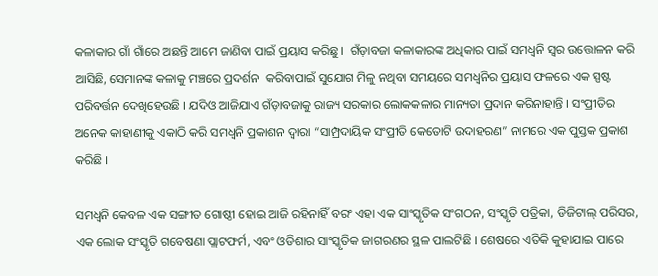କଳାକାର ଗାଁ ଗାଁରେ ଅଛନ୍ତି ଆମେ ଜାଣିବା ପାଇଁ ପ୍ରୟାସ କରିଛୁ ।  ଗଁଡ଼ାବଜା କଳାକାରଙ୍କ ଅଧିକାର ପାଇଁ ସମଧ୍ଵନି ସ୍ୱର ଉତ୍ତୋଳନ କରି ଆସିଛି, ସେମାନଙ୍କ କଳାକୁ ମଞ୍ଚରେ ପ୍ରଦର୍ଶନ  କରିବାପାଇଁ ସୁଯୋଗ ମିଳୁ ନଥିବା ସମୟରେ ସମଧ୍ଵନିର ପ୍ରୟାସ ଫଳରେ ଏକ ସ୍ପଷ୍ଟ ପରିବର୍ତ୍ତନ ଦେଖିହେଉଛି । ଯଦିଓ ଆଜିଯାଏ ଗଁଡ଼ାବଜାକୁ ରାଜ୍ୟ ସରକାର ଲୋକକଳାର ମାନ୍ୟତା ପ୍ରଦାନ କରିନାହାନ୍ତି । ସଂପ୍ରୀତିର ଅନେକ କାହାଣୀକୁ ଏକାଠି କରି ସମଧ୍ଵନି ପ୍ରକାଶନ ଦ୍ଵାରା “ସାମ୍ପ୍ରଦାୟିକ ସଂପ୍ରୀତି କେତୋଟି ଉଦାହରଣ” ନାମରେ ଏକ ପୁସ୍ତକ ପ୍ରକାଶ କରିଛି ।

ସମଧ୍ୱନି କେବଳ ଏକ ସଙ୍ଗୀତ ଗୋଷ୍ଠୀ ହୋଇ ଆଜି ରହିନାହିଁ ବରଂ ଏହା ଏକ ସାଂସ୍କୃତିକ ସଂଗଠନ, ସଂସ୍କୃତି ପତ୍ରିକା, ଡିଜିଟାଲ୍ ପରିସର, ଏକ ଲୋକ ସଂସ୍କୃତି ଗବେଷଣା ପ୍ଲାଟଫର୍ମ, ଏବଂ ଓଡିଶାର ସାଂସ୍କୃତିକ ଜାଗରଣର ସ୍ଥଳ ପାଲଟିଛି । ଶେଷରେ ଏତିକି କୁହାଯାଇ ପାରେ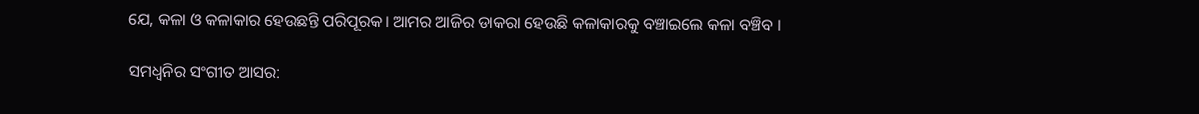ଯେ, କଳା ଓ କଳାକାର ହେଉଛନ୍ତି ପରିପୂରକ। ଆମର ଆଜିର ଡାକରା ହେଉଛି କଳାକାରକୁ ବଞ୍ଚାଇଲେ କଳା ବଞ୍ଚିବ ।

ସମଧ୍ଵନିର ସଂଗୀତ ଆସର: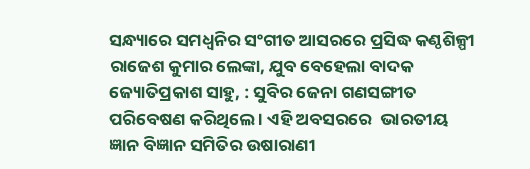ସନ୍ଧ୍ୟାରେ ସମଧ୍ଵନିର ସଂଗୀତ ଆସରରେ ପ୍ରସିଦ୍ଧ କଣ୍ଠଶିଳ୍ପୀ ରାଜେଶ କୁମାର ଲେଙ୍କା, ଯୁବ ବେହେଲା ବାଦକ ଜ୍ୟୋତିପ୍ରକାଶ ସାହୁ, : ସୁବିର ଜେନା ଗଣସଙ୍ଗୀତ ପରିବେଷଣ କରିଥିଲେ । ଏହି ଅବସରରେ  ଭାରତୀୟ ଜ୍ଞାନ ବିଜ୍ଞାନ ସମିତିର ଉଷାରାଣୀ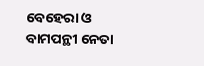ବେହେରା ଓ ବାମପନ୍ଥୀ ନେତା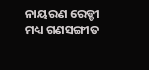ନାୟରଣ ରେଡ୍ଡୀ ମଧ୍ୟ ଗଣସଙ୍ଗୀତ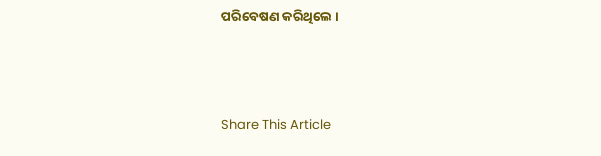ପରିବେଷଣ କରିଥିଲେ ।



Share This Article